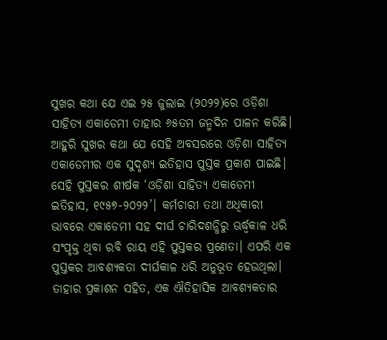ସୁଖର କଥା ଯେ ଏଇ ୨୫ ଜୁଲାଇ (୨୦୨୨)ରେ ଓଡ଼ିଶା ସାହିତ୍ୟ ଏକାଡେମୀ ତାହାର ୬୫ତମ ଜନ୍ମଦିନ ପାଳନ କରିଛି। ଆହୁରି ସୁଖର କଥା ଯେ ସେହି ଅବସରରେ ଓଡ଼ିଶା ସାହିତ୍ୟ ଏକାଡେମୀର ଏକ ସୁଦୃଶ୍ୟ ଇତିହାସ ପୁସ୍ତକ ପ୍ରକାଶ ପାଇଛି। ସେହି ପୁସ୍ତକର ଶୀର୍ଷକ ‘ଓଡ଼ିଶା ସାହିତ୍ୟ ଏକାଡେମୀ ଇତିହାସ, ୧୯୫୭-୨୦୨୨’। କର୍ମଚାରୀ ତଥା ଅଧିକାରୀ ଭାବରେ ଏକାଡେମୀ ସହ ଦୀର୍ଘ ଚାରିଦଶନ୍ଧିରୁ ଊର୍ଦ୍ଧ୍ୱକାଳ ଧରି ସଂପୃକ୍ତ ଥିବା ରବି ରାୟ ଏହି ପୁସ୍ତକର ପ୍ରଣେତା। ଏପରି ଏକ ପୁସ୍ତକର ଆବଶ୍ୟକତା ଦୀର୍ଘକାଳ ଧରି ଅନୁଭୂତ ହେଉଥିଲା। ତାହାର ପ୍ରକାଶନ ସହିତ, ଏକ ଐତିହାସିକ ଆବଶ୍ୟକତାର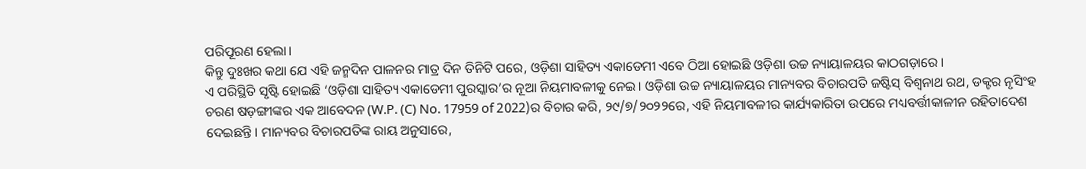ପରିପୂରଣ ହେଲା।
କିନ୍ତୁ ଦୁଃଖର କଥା ଯେ ଏହି ଜନ୍ମଦିନ ପାଳନର ମାତ୍ର ଦିନ ତିନିଟି ପରେ, ଓଡ଼ିଶା ସାହିତ୍ୟ ଏକାଡେମୀ ଏବେ ଠିଆ ହୋଇଛି ଓଡ଼ିଶା ଉଚ୍ଚ ନ୍ୟାୟାଳୟର କାଠଗଡ଼ାରେ।
ଏ ପରିସ୍ଥିତି ସୃଷ୍ଟି ହୋଇଛି ‘ଓଡ଼ିଶା ସାହିତ୍ୟ ଏକାଡେମୀ ପୁରସ୍କାର’ର ନୂଆ ନିୟମାବଳୀକୁ ନେଇ। ଓଡ଼ିଶା ଉଚ୍ଚ ନ୍ୟାୟାଳୟର ମାନ୍ୟବର ବିଚାରପତି ଜଷ୍ଟିସ୍ ବିଶ୍ୱନାଥ ରଥ, ଡକ୍ଟର ନୃସିଂହ ଚରଣ ଷଡ଼ଙ୍ଗୀଙ୍କର ଏକ ଆବେଦନ (W.P. (C) No. 17959 of 2022)ର ବିଚାର କରି, ୨୯/୭/୨୦୨୨ରେ, ଏହି ନିୟମାବଳୀର କାର୍ଯ୍ୟକାରିତା ଉପରେ ମଧ୍ୟବର୍ତ୍ତୀକାଳୀନ ରହିତାଦେଶ ଦେଇଛନ୍ତି। ମାନ୍ୟବର ବିଚାରପତିଙ୍କ ରାୟ ଅନୁସାରେ,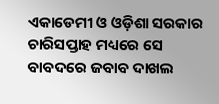ଏକାଡେମୀ ଓ ଓଡ଼ିଶା ସରକାର ଚାରିସପ୍ତାହ ମଧ୍ୟରେ ସେ ବାବଦରେ ଜବାବ ଦାଖଲ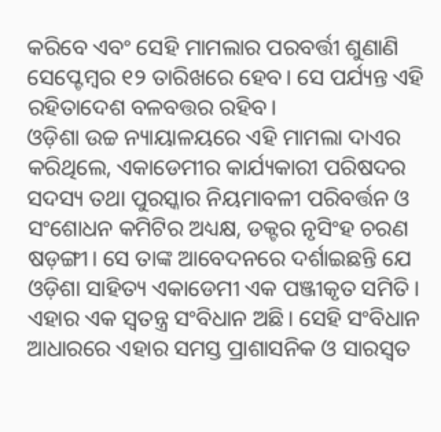କରିବେ ଏବଂ ସେହି ମାମଲାର ପରବର୍ତ୍ତୀ ଶୁଣାଣି ସେପ୍ଟେମ୍ବର ୧୨ ତାରିଖରେ ହେବ। ସେ ପର୍ଯ୍ୟନ୍ତ ଏହି ରହିତାଦେଶ ବଳବତ୍ତର ରହିବ।
ଓଡ଼ିଶା ଉଚ୍ଚ ନ୍ୟାୟାଳୟରେ ଏହି ମାମଲା ଦାଏର କରିଥିଲେ, ଏକାଡେମୀର କାର୍ଯ୍ୟକାରୀ ପରିଷଦର ସଦସ୍ୟ ତଥା ପୁରସ୍କାର ନିୟମାବଳୀ ପରିବର୍ତ୍ତନ ଓ ସଂଶୋଧନ କମିଟିର ଅଧ୍ୟକ୍ଷ, ଡକ୍ଟର ନୃସିଂହ ଚରଣ ଷଡ଼ଙ୍ଗୀ। ସେ ତାଙ୍କ ଆବେଦନରେ ଦର୍ଶାଇଛନ୍ତି ଯେ ଓଡ଼ିଶା ସାହିତ୍ୟ ଏକାଡେମୀ ଏକ ପଞ୍ଜୀକୃତ ସମିତି। ଏହାର ଏକ ସ୍ୱତନ୍ତ୍ର ସଂବିଧାନ ଅଛି। ସେହି ସଂବିଧାନ ଆଧାରରେ ଏହାର ସମସ୍ତ ପ୍ରାଶାସନିକ ଓ ସାରସ୍ୱତ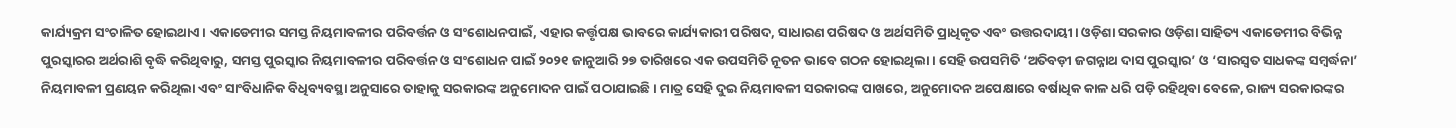କାର୍ଯ୍ୟକ୍ରମ ସଂଚାଳିତ ହୋଇଥାଏ। ଏକାଡେମୀର ସମସ୍ତ ନିୟମାବଳୀର ପରିବର୍ତ୍ତନ ଓ ସଂଶୋଧନପାଇଁ, ଏହାର କର୍ତ୍ତୃପକ୍ଷ ଭାବରେ କାର୍ଯ୍ୟକାରୀ ପରିଷଦ, ସାଧାରଣ ପରିଷଦ ଓ ଅର୍ଥସମିତି ପ୍ରାଧିକୃତ ଏବଂ ଉତ୍ତରଦାୟୀ। ଓଡ଼ିଶା ସରକାର ଓଡ଼ିଶା ସାହିତ୍ୟ ଏକାଡେମୀର ବିଭିନ୍ନ ପୁରସ୍କାରର ଅର୍ଥରାଶି ବୃଦ୍ଧି କରିଥିବାରୁ, ସମସ୍ତ ପୁରସ୍କାର ନିୟମାବଳୀର ପରିବର୍ତ୍ତନ ଓ ସଂଶୋଧନ ପାଇଁ ୨୦୨୧ ଜାନୁଆରି ୨୭ ତାରିଖରେ ଏକ ଉପସମିତି ନୂତନ ଭାବେ ଗଠନ ହୋଇଥିଲା। ସେହି ଉପସମିତି ‘ଅତିବଡ଼ୀ ଜଗନ୍ନାଥ ଦାସ ପୁରସ୍କାର’ ଓ ‘ସାରସ୍ୱତ ସାଧକଙ୍କ ସମ୍ବର୍ଦ୍ଧନା’ ନିୟମାବଳୀ ପ୍ରଣୟନ କରିଥିଲା ଏବଂ ସାଂବିଧାନିକ ବିଧିବ୍ୟବସ୍ଥା ଅନୁସାରେ ତାହାକୁ ସରକାରଙ୍କ ଅନୁମୋଦନ ପାଇଁ ପଠାଯାଇଛି। ମାତ୍ର ସେହି ଦୁଇ ନିୟମାବଳୀ ସରକାରଙ୍କ ପାଖରେ, ଅନୁମୋଦନ ଅପେକ୍ଷାରେ ବର୍ଷାଧିକ କାଳ ଧରି ପଡ଼ି ରହିଥିବା ବେଳେ, ରାଜ୍ୟ ସରକାରଙ୍କର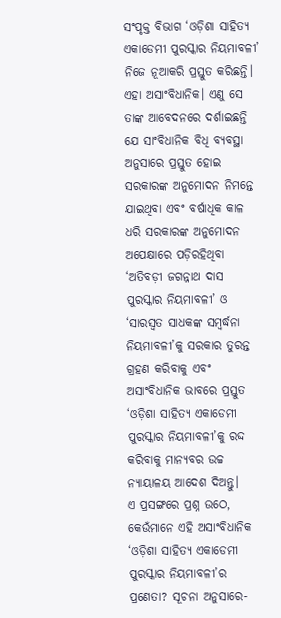ସଂପୃକ୍ତ ବିଭାଗ ‘ଓଡ଼ିଶା ସାହିତ୍ୟ ଏକାଡେମୀ ପୁରସ୍କାର ନିୟମାବଳୀ’ ନିଜେ ନୂଆକରି ପ୍ରସ୍ତୁତ କରିଛନ୍ତି। ଏହା ଅସାଂବିଧାନିକ। ଏଣୁ ସେ ତାଙ୍କ ଆବେଦନରେ ଦର୍ଶାଇଛନ୍ତି ଯେ ସାଂବିଧାନିକ ବିଧି ବ୍ୟବସ୍ଥା ଅନୁସାରେ ପ୍ରସ୍ତୁତ ହୋଇ ସରକାରଙ୍କ ଅନୁମୋଦନ ନିମନ୍ତେ ଯାଇଥିବା ଏବଂ ବର୍ଷାଧିକ କାଳ ଧରି ସରକାରଙ୍କ ଅନୁମୋଦନ ଅପେକ୍ଷାରେ ପଡ଼ିରହିଥିବା ‘ଅତିବଡ଼ୀ ଜଗନ୍ନାଥ ଦାସ ପୁରସ୍କାର ନିୟମାବଳୀ’ ଓ ‘ସାରସ୍ୱତ ସାଧକଙ୍କ ସମ୍ବର୍ଦ୍ଧନା ନିୟମାବଳୀ’କୁ ସରକାର ତୁରନ୍ତ ଗ୍ରହଣ କରିବାକୁ ଏବଂ ଅସାଂବିଧାନିକ ଭାବରେ ପ୍ରସ୍ତୁତ ‘ଓଡ଼ିଶା ସାହିତ୍ୟ ଏକାଡେମୀ ପୁରସ୍କାର ନିୟମାବଳୀ’କୁ ରଦ୍ଦ କରିବାକୁ ମାନ୍ୟବର ଉଚ୍ଚ ନ୍ୟାୟାଳୟ ଆଦେଶ ଦିଅନ୍ତୁ।
ଏ ପ୍ରସଙ୍ଗରେ ପ୍ରଶ୍ନ ଉଠେ, କେଉଁମାନେ ଏହି ଅସାଂବିଧାନିକ ‘ଓଡ଼ିଶା ସାହିତ୍ୟ ଏକାଡେମୀ ପୁରସ୍କାର ନିୟମାବଳୀ’ର ପ୍ରଣେତା? ସୂଚନା ଅନୁସାରେ-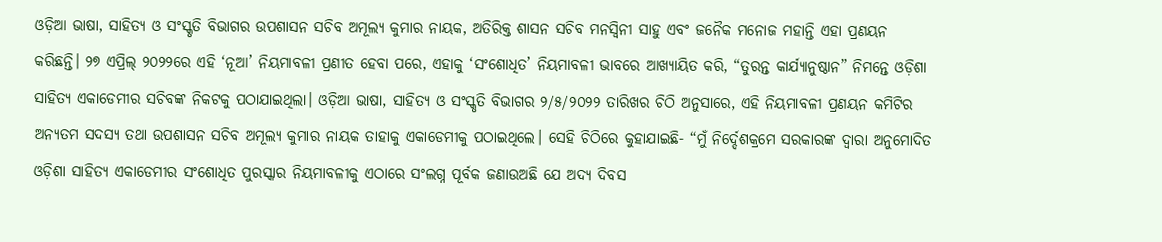ଓଡ଼ିଆ ଭାଷା, ସାହିତ୍ୟ ଓ ସଂସ୍କୃତି ବିଭାଗର ଉପଶାସନ ସଚିବ ଅମୂଲ୍ୟ କୁମାର ନାୟକ, ଅତିରିକ୍ତ ଶାସନ ସଚିବ ମନସ୍ୱିନୀ ସାହୁ ଏବଂ ଜନୈକ ମନୋଜ ମହାନ୍ତି ଏହା ପ୍ରଣୟନ କରିଛନ୍ତି। ୨୭ ଏପ୍ରିଲ୍ ୨୦୨୨ରେ ଏହି ‘ନୂଆ’ ନିୟମାବଳୀ ପ୍ରଣୀତ ହେବା ପରେ, ଏହାକୁ ‘ସଂଶୋଧିତ’ ନିୟମାବଳୀ ଭାବରେ ଆଖ୍ୟାୟିତ କରି, “ତୁରନ୍ତ କାର୍ଯ୍ୟାନୁଷ୍ଠାନ” ନିମନ୍ତେ ଓଡ଼ିଶା ସାହିତ୍ୟ ଏକାଡେମୀର ସଚିବଙ୍କ ନିକଟକୁ ପଠାଯାଇଥିଲା। ଓଡ଼ିଆ ଭାଷା, ସାହିତ୍ୟ ଓ ସଂସ୍କୃତି ବିଭାଗର ୨/୫/୨୦୨୨ ତାରିଖର ଚିଠି ଅନୁସାରେ, ଏହି ନିୟମାବଳୀ ପ୍ରଣୟନ କମିଟିର ଅନ୍ୟତମ ସଦସ୍ୟ ତଥା ଉପଶାସନ ସଚିବ ଅମୂଲ୍ୟ କୁମାର ନାୟକ ତାହାକୁ ଏକାଡେମୀକୁ ପଠାଇଥିଲେ। ସେହି ଚିଠିରେ କୁହାଯାଇଛି- “ମୁଁ ନିର୍ଦ୍ଦେଶକ୍ରମେ ସରକାରଙ୍କ ଦ୍ୱାରା ଅନୁମୋଦିତ ଓଡ଼ିଶା ସାହିତ୍ୟ ଏକାଡେମୀର ସଂଶୋଧିତ ପୁରସ୍କାର ନିୟମାବଳୀକୁ ଏଠାରେ ସଂଲଗ୍ନ ପୂର୍ବକ ଜଣାଉଅଛି ଯେ ଅଦ୍ୟ ଦିବସ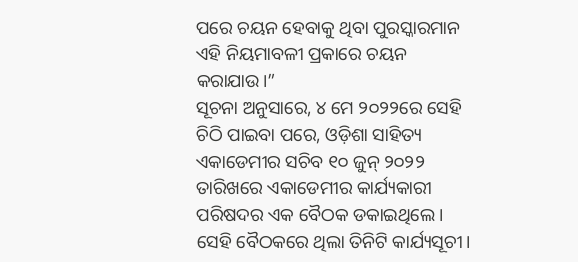ପରେ ଚୟନ ହେବାକୁ ଥିବା ପୁରସ୍କାରମାନ ଏହି ନିୟମାବଳୀ ପ୍ରକାରେ ଚୟନ କରାଯାଉ।”
ସୂଚନା ଅନୁସାରେ, ୪ ମେ ୨୦୨୨ରେ ସେହି ଚିଠି ପାଇବା ପରେ, ଓଡ଼ିଶା ସାହିତ୍ୟ ଏକାଡେମୀର ସଚିବ ୧୦ ଜୁନ୍ ୨୦୨୨ ତାରିଖରେ ଏକାଡେମୀର କାର୍ଯ୍ୟକାରୀ ପରିଷଦର ଏକ ବୈଠକ ଡକାଇଥିଲେ। ସେହି ବୈଠକରେ ଥିଲା ତିନିଟି କାର୍ଯ୍ୟସୂଚୀ।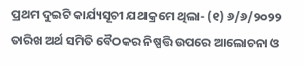ପ୍ରଥମ ଦୁଇଟି କାର୍ଯ୍ୟସୂଚୀ ଯଥାକ୍ରମେ ଥିଲା- (୧) ୬/୬/୨୦୨୨ ତାରିଖ ଅର୍ଥ ସମିତି ବୈଠକର ନିଷ୍ପତ୍ତି ଉପରେ ଆଲୋଚନା ଓ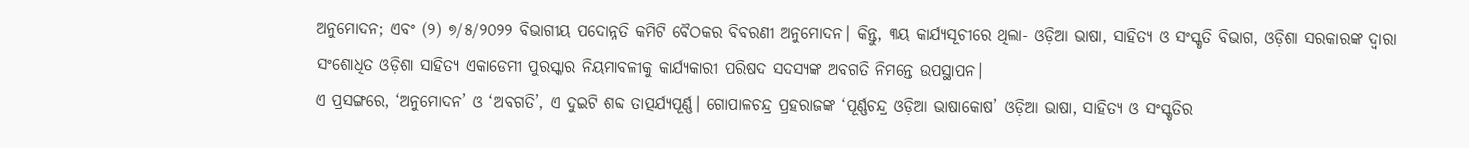ଅନୁମୋଦନ; ଏବଂ (୨) ୭/୫/୨୦୨୨ ବିଭାଗୀୟ ପଦୋନ୍ନତି କମିଟି ବୈଠକର ବିବରଣୀ ଅନୁମୋଦନ। କିନ୍ତୁ, ୩ୟ କାର୍ଯ୍ୟସୂଚୀରେ ଥିଲା- ଓଡ଼ିଆ ଭାଷା, ସାହିତ୍ୟ ଓ ସଂସ୍କୃତି ବିଭାଗ, ଓଡ଼ିଶା ସରକାରଙ୍କ ଦ୍ୱାରା ସଂଶୋଧିତ ଓଡ଼ିଶା ସାହିତ୍ୟ ଏକାଡେମୀ ପୁରସ୍କାର ନିୟମାବଳୀକୁ କାର୍ଯ୍ୟକାରୀ ପରିଷଦ ସଦସ୍ୟଙ୍କ ଅବଗତି ନିମନ୍ତେ ଉପସ୍ଥାପନ।
ଏ ପ୍ରସଙ୍ଗରେ, ‘ଅନୁମୋଦନ’ ଓ ‘ଅବଗତି’, ଏ ଦୁଇଟି ଶବ୍ଦ ତାତ୍ପର୍ଯ୍ୟପୂର୍ଣ୍ଣ। ଗୋପାଳଚନ୍ଦ୍ର ପ୍ରହରାଜଙ୍କ ‘ପୂର୍ଣ୍ଣଚନ୍ଦ୍ର ଓଡ଼ିଆ ଭାଷାକୋଷ’ ଓଡ଼ିଆ ଭାଷା, ସାହିତ୍ୟ ଓ ସଂସ୍କୃତିର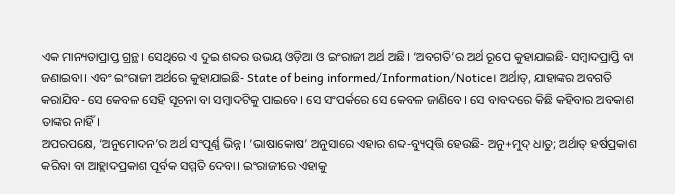ଏକ ମାନ୍ୟତାପ୍ରାପ୍ତ ଗ୍ରନ୍ଥ। ସେଥିରେ ଏ ଦୁଇ ଶବ୍ଦର ଉଭୟ ଓଡ଼ିଆ ଓ ଇଂରାଜୀ ଅର୍ଥ ଅଛି। ‘ଅବଗତି’ର ଅର୍ଥ ରୂପେ କୁହାଯାଇଛି- ସମ୍ବାଦପ୍ରାପ୍ତି ବା ଜଣାଇବା। ଏବଂ ଇଂରାଜୀ ଅର୍ଥରେ କୁହାଯାଇଛି- State of being informed/Information/Notice। ଅର୍ଥାତ୍, ଯାହାଙ୍କର ଅବଗତି କରାଯିବ- ସେ କେବଳ ସେହି ସୂଚନା ବା ସମ୍ବାଦଟିକୁ ପାଇବେ। ସେ ସଂପର୍କରେ ସେ କେବଳ ଜାଣିବେ। ସେ ବାବଦରେ କିଛି କହିବାର ଅବକାଶ ତାଙ୍କର ନାହିଁ।
ଅପରପକ୍ଷେ, ‘ଅନୁମୋଦନ’ର ଅର୍ଥ ସଂପୂର୍ଣ୍ଣ ଭିନ୍ନ। ‘ଭାଷାକୋଷ’ ଅନୁସାରେ ଏହାର ଶବ୍ଦ-ବ୍ୟୁତ୍ପତ୍ତି ହେଉଛି- ଅନୁ+ମୁଦ୍ ଧାତୁ; ଅର୍ଥାତ୍ ହର୍ଷପ୍ରକାଶ କରିବା ବା ଆହ୍ଲାଦପ୍ରକାଶ ପୂର୍ବକ ସମ୍ମତି ଦେବା। ଇଂରାଜୀରେ ଏହାକୁ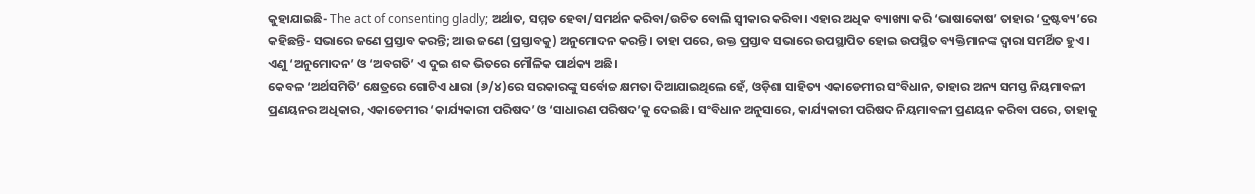କୁହାଯାଇଛି- The act of consenting gladly; ଅର୍ଥାତ, ସମ୍ମତ ହେବା/ସମର୍ଥନ କରିବା/ଉଚିତ ବୋଲି ସ୍ୱୀକାର କରିବା। ଏହାର ଅଧିକ ବ୍ୟାଖ୍ୟା କରି ‘ଭାଷାକୋଷ’ ତାହାର ‘ଦ୍ରଷ୍ଟବ୍ୟ’ରେ କହିଛନ୍ତି- ସଭାରେ ଜଣେ ପ୍ରସ୍ତାବ କରନ୍ତି; ଆଉ ଜଣେ (ପ୍ରସ୍ତାବକୁ) ଅନୁମୋଦନ କରନ୍ତି। ତାହା ପରେ, ଉକ୍ତ ପ୍ରସ୍ତାବ ସଭାରେ ଉପସ୍ଥାପିତ ହୋଇ ଉପସ୍ଥିତ ବ୍ୟକ୍ତିମାନଙ୍କ ଦ୍ୱାରା ସମର୍ଥିତ ହୁଏ। ଏଣୁ ‘ଅନୁମୋଦନ’ ଓ ‘ଅବଗତି’ ଏ ଦୁଇ ଶବ୍ଦ ଭିତରେ ମୌଳିକ ପାର୍ଥକ୍ୟ ଅଛି।
କେବଳ ‘ଅର୍ଥସମିତି’ କ୍ଷେତ୍ରରେ ଗୋଟିଏ ଧାରା (୬/୪)ରେ ସରକାରଙ୍କୁ ସର୍ବୋଚ୍ଚ କ୍ଷମତା ଦିଆଯାଇଥିଲେ ହେଁ, ଓଡ଼ିଶା ସାହିତ୍ୟ ଏକାଡେମୀର ସଂବିଧାନ, ତାହାର ଅନ୍ୟ ସମସ୍ତ ନିୟମାବଳୀ ପ୍ରଣୟନର ଅଧିକାର, ଏକାଡେମୀର ‘କାର୍ଯ୍ୟକାରୀ ପରିଷଦ’ ଓ ‘ସାଧାରଣ ପରିଷଦ’କୁ ଦେଇଛି। ସଂବିଧାନ ଅନୁସାରେ, କାର୍ଯ୍ୟକାରୀ ପରିଷଦ ନିୟମାବଳୀ ପ୍ରଣୟନ କରିବା ପରେ, ତାହାକୁ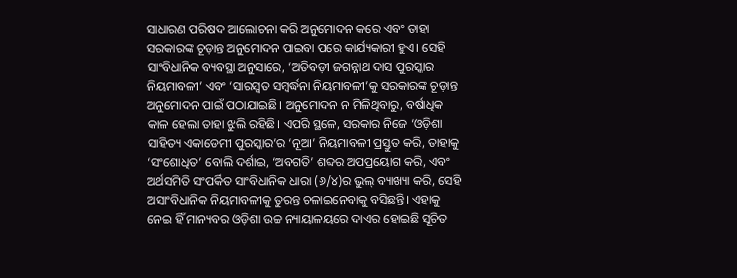ସାଧାରଣ ପରିଷଦ ଆଲୋଚନା କରି ଅନୁମୋଦନ କରେ ଏବଂ ତାହା ସରକାରଙ୍କ ଚୂଡ଼ାନ୍ତ ଅନୁମୋଦନ ପାଇବା ପରେ କାର୍ଯ୍ୟକାରୀ ହୁଏ। ସେହି ସାଂବିଧାନିକ ବ୍ୟବସ୍ଥା ଅନୁସାରେ, ‘ଅତିବଡ଼ୀ ଜଗନ୍ନାଥ ଦାସ ପୁରସ୍କାର ନିୟମାବଳୀ’ ଏବଂ ‘ସାରସ୍ୱତ ସମ୍ବର୍ଦ୍ଧନା ନିୟମାବଳୀ’କୁ ସରକାରଙ୍କ ଚୂଡ଼ାନ୍ତ ଅନୁମୋଦନ ପାଇଁ ପଠାଯାଇଛି। ଅନୁମୋଦନ ନ ମିଳିଥିବାରୁ, ବର୍ଷାଧିକ କାଳ ହେଲା ତାହା ଝୁଲି ରହିଛି। ଏପରି ସ୍ଥଳେ, ସରକାର ନିଜେ ‘ଓଡ଼ିଶା ସାହିତ୍ୟ ଏକାଡେମୀ ପୁରସ୍କାର’ର ‘ନୂଆ’ ନିୟମାବଳୀ ପ୍ରସ୍ତୁତ କରି, ତାହାକୁ ‘ସଂଶୋଧିତ’ ବୋଲି ଦର୍ଶାଇ, ‘ଅବଗତି’ ଶବ୍ଦର ଅପପ୍ରୟୋଗ କରି, ଏବଂ ଅର୍ଥସମିତି ସଂପର୍କିତ ସାଂବିଧାନିକ ଧାରା (୬/୪)ର ଭୁଲ୍ ବ୍ୟାଖ୍ୟା କରି, ସେହି ଅସାଂବିଧାନିକ ନିୟମାବଳୀକୁ ତୁରନ୍ତ ଚଳାଇନେବାକୁ ବସିଛନ୍ତି। ଏହାକୁ ନେଇ ହିଁ ମାନ୍ୟବର ଓଡ଼ିଶା ଉଚ୍ଚ ନ୍ୟାୟାଳୟରେ ଦାଏର ହୋଇଛି ସୂଚିତ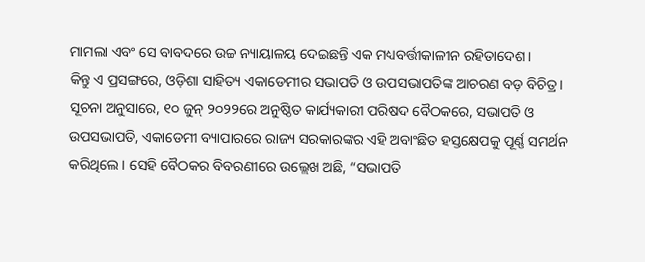ମାମଲା ଏବଂ ସେ ବାବଦରେ ଉଚ୍ଚ ନ୍ୟାୟାଳୟ ଦେଇଛନ୍ତି ଏକ ମଧ୍ୟବର୍ତ୍ତୀକାଳୀନ ରହିତାଦେଶ।
କିନ୍ତୁ ଏ ପ୍ରସଙ୍ଗରେ, ଓଡ଼ିଶା ସାହିତ୍ୟ ଏକାଡେମୀର ସଭାପତି ଓ ଉପସଭାପତିଙ୍କ ଆଚରଣ ବଡ଼ ବିଚିତ୍ର। ସୂଚନା ଅନୁସାରେ, ୧୦ ଜୁନ୍ ୨୦୨୨ରେ ଅନୁଷ୍ଠିତ କାର୍ଯ୍ୟକାରୀ ପରିଷଦ ବୈଠକରେ, ସଭାପତି ଓ ଉପସଭାପତି, ଏକାଡେମୀ ବ୍ୟାପାରରେ ରାଜ୍ୟ ସରକାରଙ୍କର ଏହି ଅବାଂଛିତ ହସ୍ତକ୍ଷେପକୁ ପୂର୍ଣ୍ଣ ସମର୍ଥନ କରିଥିଲେ। ସେହି ବୈଠକର ବିବରଣୀରେ ଉଲ୍ଲେଖ ଅଛି, “ସଭାପତି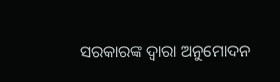ସରକାରଙ୍କ ଦ୍ୱାରା ଅନୁମୋଦନ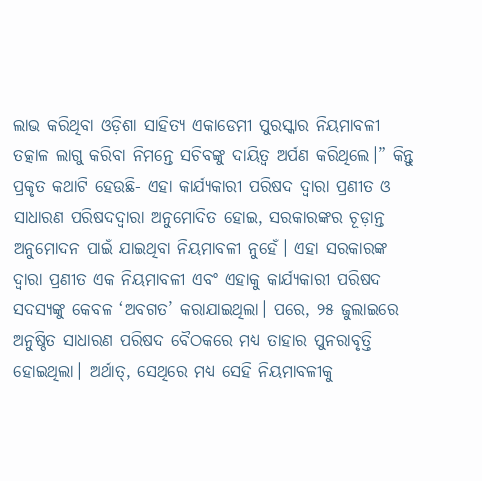ଲାଭ କରିଥିବା ଓଡ଼ିଶା ସାହିତ୍ୟ ଏକାଡେମୀ ପୁରସ୍କାର ନିୟମାବଳୀ ତତ୍କାଳ ଲାଗୁ କରିବା ନିମନ୍ତେ ସଚିବଙ୍କୁ ଦାୟିତ୍ୱ ଅର୍ପଣ କରିଥିଲେ।” କିନ୍ତୁ ପ୍ରକୃତ କଥାଟି ହେଉଛି- ଏହା କାର୍ଯ୍ୟକାରୀ ପରିଷଦ ଦ୍ୱାରା ପ୍ରଣୀତ ଓ ସାଧାରଣ ପରିଷଦଦ୍ୱାରା ଅନୁମୋଦିତ ହୋଇ, ସରକାରଙ୍କର ଚୂଡ଼ାନ୍ତ ଅନୁମୋଦନ ପାଇଁ ଯାଇଥିବା ନିୟମାବଳୀ ନୁହେଁ। ଏହା ସରକାରଙ୍କ ଦ୍ୱାରା ପ୍ରଣୀତ ଏକ ନିୟମାବଳୀ ଏବଂ ଏହାକୁ କାର୍ଯ୍ୟକାରୀ ପରିଷଦ ସଦସ୍ୟଙ୍କୁ କେବଳ ‘ଅବଗତ’ କରାଯାଇଥିଲା। ପରେ, ୨୫ ଜୁଲାଇରେ ଅନୁଷ୍ଠିତ ସାଧାରଣ ପରିଷଦ ବୈଠକରେ ମଧ୍ୟ ତାହାର ପୁନରାବୃତ୍ତି ହୋଇଥିଲା। ଅର୍ଥାତ୍, ସେଥିରେ ମଧ୍ୟ ସେହି ନିୟମାବଳୀକୁ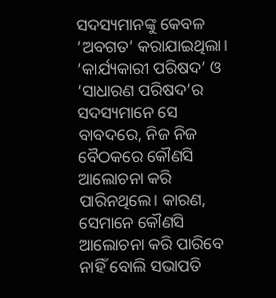ସଦସ୍ୟମାନଙ୍କୁ କେବଳ ‘ଅବଗତ’ କରାଯାଇଥିଲା। ‘କାର୍ଯ୍ୟକାରୀ ପରିଷଦ’ ଓ ‘ସାଧାରଣ ପରିଷଦ’ର ସଦସ୍ୟମାନେ ସେ ବାବଦରେ, ନିଜ ନିଜ ବୈଠକରେ କୌଣସି ଆଲୋଚନା କରି ପାରିନଥିଲେ। କାରଣ, ସେମାନେ କୌଣସି ଆଲୋଚନା କରି ପାରିବେ ନାହିଁ ବୋଲି ସଭାପତି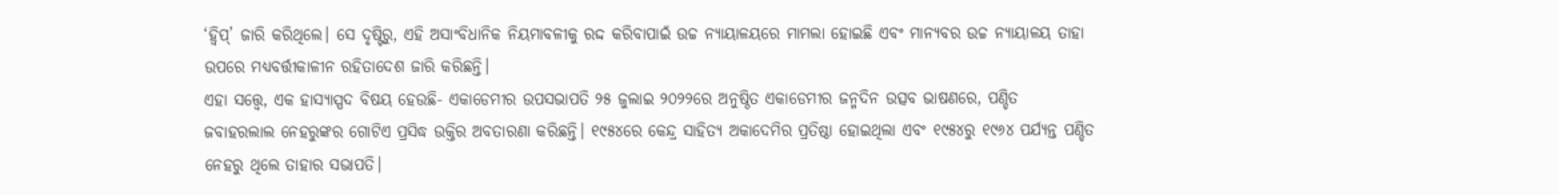‘ହ୍ୱିପ୍’ ଜାରି କରିଥିଲେ। ସେ ଦୃଷ୍ଟିରୁ, ଏହି ଅସାଂବିଧାନିକ ନିୟମାବଳୀକୁ ରଦ୍ଦ କରିବାପାଇଁ ଉଚ୍ଚ ନ୍ୟାୟାଳୟରେ ମାମଲା ହୋଇଛି ଏବଂ ମାନ୍ୟବର ଉଚ୍ଚ ନ୍ୟାୟାଳୟ ତାହା ଉପରେ ମଧ୍ୟବର୍ତ୍ତୀକାଳୀନ ରହିତାଦେଶ ଜାରି କରିଛନ୍ତି।
ଏହା ସତ୍ତ୍ୱେ, ଏକ ହାସ୍ୟାସ୍ପଦ ବିଷୟ ହେଉଛି- ଏକାଡେମୀର ଉପସଭାପତି ୨୫ ଜୁଲାଇ ୨୦୨୨ରେ ଅନୁଷ୍ଠିତ ଏକାଡେମୀର ଜନ୍ମଦିନ ଉତ୍ସବ ଭାଷଣରେ, ପଣ୍ଡିତ ଜବାହରଲାଲ ନେହରୁଙ୍କର ଗୋଟିଏ ପ୍ରସିଦ୍ଧ ଉକ୍ତିର ଅବତାରଣା କରିଛନ୍ତି। ୧୯୫୪ରେ କେନ୍ଦ୍ର ସାହିତ୍ୟ ଅକାଦେମିର ପ୍ରତିଷ୍ଠା ହୋଇଥିଲା ଏବଂ ୧୯୫୪ରୁ ୧୯୬୪ ପର୍ଯ୍ୟନ୍ତ ପଣ୍ଡିତ ନେହରୁ ଥିଲେ ତାହାର ସଭାପତି।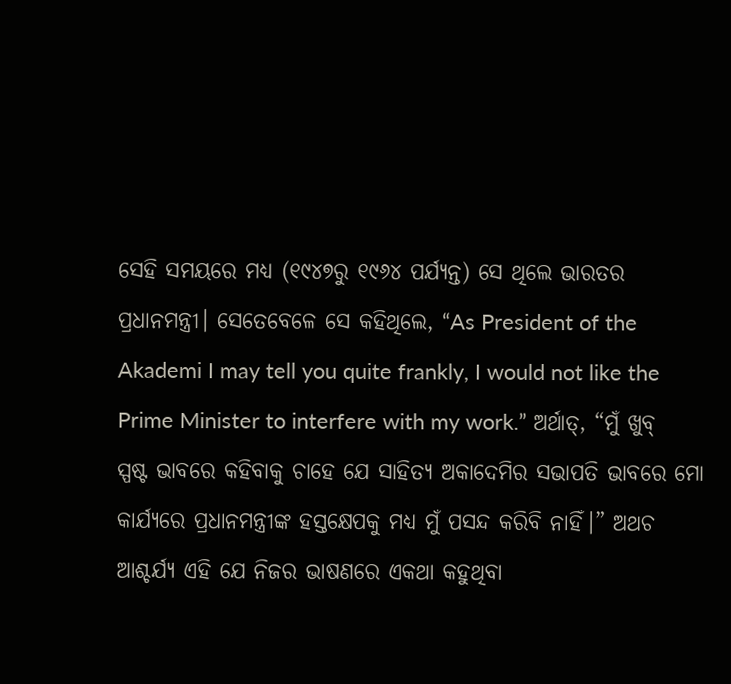ସେହି ସମୟରେ ମଧ୍ୟ (୧୯୪୭ରୁ ୧୯୬୪ ପର୍ଯ୍ୟନ୍ତ) ସେ ଥିଲେ ଭାରତର ପ୍ରଧାନମନ୍ତ୍ରୀ। ସେତେବେଳେ ସେ କହିଥିଲେ, “As President of the Akademi I may tell you quite frankly, I would not like the Prime Minister to interfere with my work.” ଅର୍ଥାତ୍, “ମୁଁ ଖୁବ୍ ସ୍ପଷ୍ଟ ଭାବରେ କହିବାକୁ ଚାହେ ଯେ ସାହିତ୍ୟ ଅକାଦେମିର ସଭାପତି ଭାବରେ ମୋ କାର୍ଯ୍ୟରେ ପ୍ରଧାନମନ୍ତ୍ରୀଙ୍କ ହସ୍ତକ୍ଷେପକୁ ମଧ୍ୟ ମୁଁ ପସନ୍ଦ କରିବି ନାହିଁ।” ଅଥଚ ଆଶ୍ଚର୍ଯ୍ୟ ଏହି ଯେ ନିଜର ଭାଷଣରେ ଏକଥା କହୁଥିବା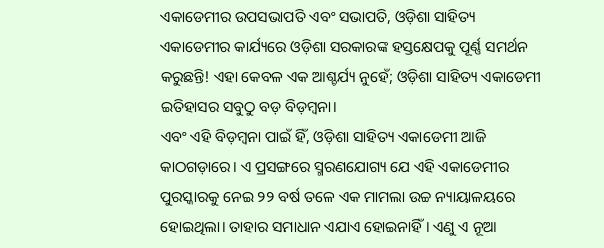ଏକାଡେମୀର ଉପସଭାପତି ଏବଂ ସଭାପତି, ଓଡ଼ିଶା ସାହିତ୍ୟ ଏକାଡେମୀର କାର୍ଯ୍ୟରେ ଓଡ଼ିଶା ସରକାରଙ୍କ ହସ୍ତକ୍ଷେପକୁ ପୂର୍ଣ୍ଣ ସମର୍ଥନ କରୁଛନ୍ତି! ଏହା କେବଳ ଏକ ଆଶ୍ଚର୍ଯ୍ୟ ନୁହେଁ; ଓଡ଼ିଶା ସାହିତ୍ୟ ଏକାଡେମୀ ଇତିହାସର ସବୁଠୁ ବଡ଼ ବିଡ଼ମ୍ବନା।
ଏବଂ ଏହି ବିଡ଼ମ୍ବନା ପାଇଁ ହିଁ, ଓଡ଼ିଶା ସାହିତ୍ୟ ଏକାଡେମୀ ଆଜି କାଠଗଡ଼ାରେ। ଏ ପ୍ରସଙ୍ଗରେ ସ୍ମରଣଯୋଗ୍ୟ ଯେ ଏହି ଏକାଡେମୀର ପୁରସ୍କାରକୁ ନେଇ ୨୨ ବର୍ଷ ତଳେ ଏକ ମାମଲା ଉଚ୍ଚ ନ୍ୟାୟାଳୟରେ ହୋଇଥିଲା। ତାହାର ସମାଧାନ ଏଯାଏ ହୋଇନାହିଁ। ଏଣୁ ଏ ନୂଆ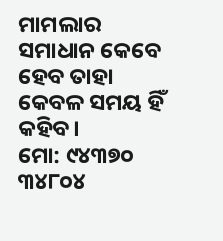ମାମଲାର ସମାଧାନ କେବେ ହେବ ତାହା କେବଳ ସମୟ ହିଁ କହିବ।
ମୋ: ୯୪୩୭୦ ୩୪୮୦୪